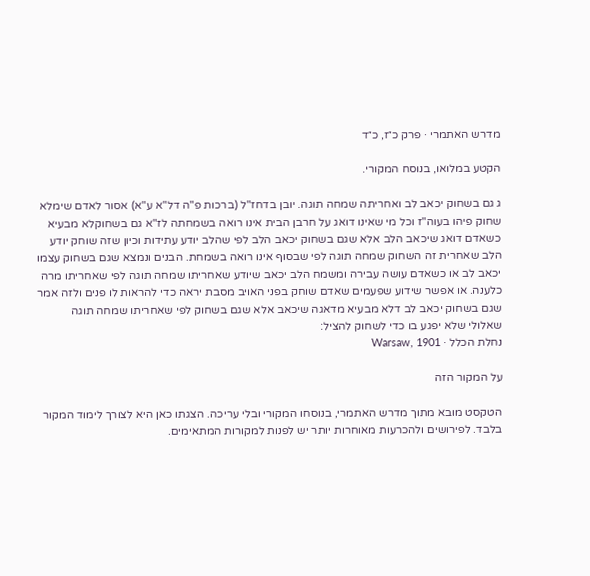מדרש האתמרי · פרק כ״ז, כ״ד

הקטע במלואו, בנוסח המקורי.

ג גם בשחוק יכאב לב ואחריתה שמחה תוגה. יובן בדחז"ל (ברכות פ"ה דל"א ע"א) אסור לאדם שימלא שחוק פיהו בעוה"ז וכל מי שאינו דואג על חרבן הבית אינו רואה בשמחתה לז"א גם בשחוקלא מבעיא כשאדם דואג שיכאב הלב אלא שגם בשחוק יכאב הלב לפי שהלב יודע עתידות וכיון שזה שוחק יודע הלב שאחרית זה השחוק שמחה תוגה לפי שבסוף אינו רואה בשמחת. הבנים ונמצא שגם בשחוק עצמו יכאב לב או כשאדם עושה עבירה ומשמח הלב יכאב שיודע שאחריתו שמחה תוגה לפי שאחריתו מרה כלענה. או אפשר שידוע שפעמים שאדם שוחק בפני האויב מסבת יראה כדי להראות לו פנים ולזה אמר שגם בשחוק יכאב לב דלא מבעיא מדאגה שיכאב אלא שגם בשחוק לפי שאחריתו שמחה תוגה שאלולי שלא יפגע בו כדי לשחוק להציל:
נחלת הכלל · Warsaw, 1901

על המקור הזה

הטקסט מובא מתוך מדרש האתמרי, בנוסחו המקורי ובלי עריכה. הצגתו כאן היא לצורך לימוד המקור בלבד. לפירושים ולהכרעות מאוחרות יותר יש לפנות למקורות המתאימים.